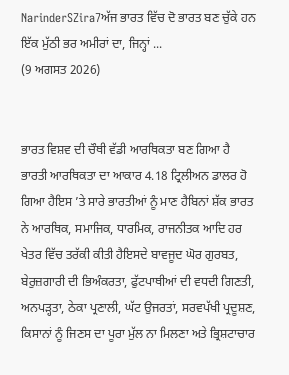NarinderSZira7ਅੱਜ ਭਾਰਤ ਵਿੱਚ ਦੋ ਭਾਰਤ ਬਣ ਚੁੱਕੇ ਹਨ ਇੱਕ ਮੁੱਠੀ ਭਰ ਅਮੀਰਾਂ ਦਾ, ਜਿਨ੍ਹਾਂ ...
(9 ਅਗਸਤ 2026)


ਭਾਰਤ ਵਿਸ਼ਵ ਦੀ ਚੌਥੀ ਵੱਡੀ ਆਰਥਿਕਤਾ ਬਣ ਗਿਆ ਹੈ
ਭਾਰਤੀ ਆਰਥਿਕਤਾ ਦਾ ਆਕਾਰ 4.18 ਟ੍ਰਿਲੀਅਨ ਡਾਲਰ ਹੋ ਗਿਆ ਹੈਇਸ ’ਤੇ ਸਾਰੇ ਭਾਰਤੀਆਂ ਨੂੰ ਮਾਣ ਹੈਬਿਨਾਂ ਸ਼ੱਕ ਭਾਰਤ ਨੇ ਆਰਥਿਕ, ਸਮਾਜਿਕ, ਧਾਰਮਿਕ, ਰਾਜਨੀਤਕ ਆਦਿ ਹਰ ਖੇਤਰ ਵਿੱਚ ਤਰੱਕੀ ਕੀਤੀ ਹੈਇਸਦੇ ਬਾਵਜੂਦ ਘੋਰ ਗੁਰਬਤ, ਬੇਰੁਜ਼ਗਾਰੀ ਦੀ ਭਿਅੰਕਰਤਾ, ਫੁੱਟਪਾਥੀਆਂ ਦੀ ਵਧਦੀ ਗਿਣਤੀ, ਅਨਪੜ੍ਹਤਾ, ਠੇਕਾ ਪ੍ਰਣਾਲੀ, ਘੱਟ ਉਜਰਤਾਂ, ਸਰਵਪੱਖੀ ਪ੍ਰਦੂਸ਼ਣ, ਕਿਸਾਨਾਂ ਨੂੰ ਜਿਣਸ ਦਾ ਪੂਰਾ ਮੁੱਲ ਨਾ ਮਿਲਣਾ ਅਤੇ ਭ੍ਰਿਸ਼ਟਾਚਾਰ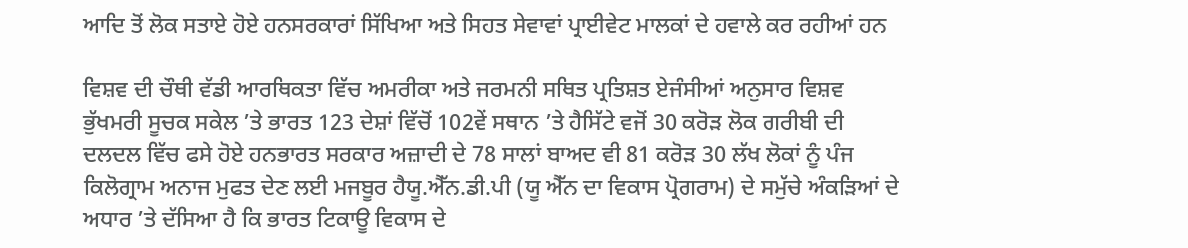ਆਦਿ ਤੋਂ ਲੋਕ ਸਤਾਏ ਹੋਏ ਹਨਸਰਕਾਰਾਂ ਸਿੱਖਿਆ ਅਤੇ ਸਿਹਤ ਸੇਵਾਵਾਂ ਪ੍ਰਾਈਵੇਟ ਮਾਲਕਾਂ ਦੇ ਹਵਾਲੇ ਕਰ ਰਹੀਆਂ ਹਨ

ਵਿਸ਼ਵ ਦੀ ਚੌਥੀ ਵੱਡੀ ਆਰਥਿਕਤਾ ਵਿੱਚ ਅਮਰੀਕਾ ਅਤੇ ਜਰਮਨੀ ਸਥਿਤ ਪ੍ਰਤਿਸ਼ਤ ਏਜੰਸੀਆਂ ਅਨੁਸਾਰ ਵਿਸ਼ਵ ਭੁੱਖਮਰੀ ਸੂਚਕ ਸਕੇਲ ’ਤੇ ਭਾਰਤ 123 ਦੇਸ਼ਾਂ ਵਿੱਚੋਂ 102ਵੇਂ ਸਥਾਨ ’ਤੇ ਹੈਸਿੱਟੇ ਵਜੋਂ 30 ਕਰੋੜ ਲੋਕ ਗਰੀਬੀ ਦੀ ਦਲਦਲ ਵਿੱਚ ਫਸੇ ਹੋਏ ਹਨਭਾਰਤ ਸਰਕਾਰ ਅਜ਼ਾਦੀ ਦੇ 78 ਸਾਲਾਂ ਬਾਅਦ ਵੀ 81 ਕਰੋੜ 30 ਲੱਖ ਲੋਕਾਂ ਨੂੰ ਪੰਜ ਕਿਲੋਗ੍ਰਾਮ ਅਨਾਜ ਮੁਫਤ ਦੇਣ ਲਈ ਮਜਬੂਰ ਹੈਯੂ.ਐੱਨ.ਡੀ.ਪੀ (ਯੂ ਐੱਨ ਦਾ ਵਿਕਾਸ ਪ੍ਰੋਗਰਾਮ) ਦੇ ਸਮੁੱਚੇ ਅੰਕੜਿਆਂ ਦੇ ਅਧਾਰ ’ਤੇ ਦੱਸਿਆ ਹੈ ਕਿ ਭਾਰਤ ਟਿਕਾਊ ਵਿਕਾਸ ਦੇ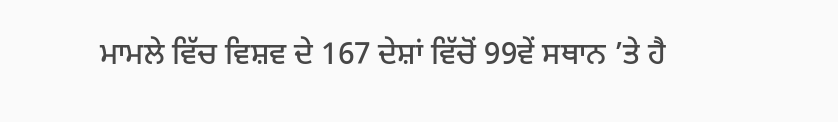ਮਾਮਲੇ ਵਿੱਚ ਵਿਸ਼ਵ ਦੇ 167 ਦੇਸ਼ਾਂ ਵਿੱਚੋਂ 99ਵੇਂ ਸਥਾਨ ’ਤੇ ਹੈ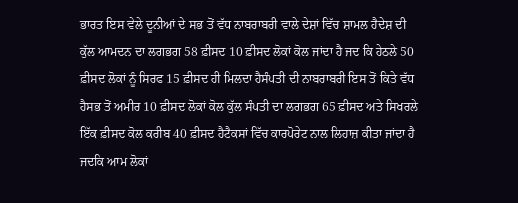ਭਾਰਤ ਇਸ ਵੇਲੇ ਦੂਨੀਆਂ ਦੇ ਸਭ ਤੋਂ ਵੱਧ ਨਾਬਰਾਬਰੀ ਵਾਲੇ ਦੇਸ਼ਾਂ ਵਿੱਚ ਸ਼ਾਮਲ ਹੈਦੇਸ਼ ਦੀ ਕੁੱਲ ਆਮਦਨ ਦਾ ਲਗਭਗ 58 ਫ਼ੀਸਦ 10 ਫ਼ੀਸਦ ਲੋਕਾਂ ਕੋਲ ਜਾਂਦਾ ਹੈ ਜਦ ਕਿ ਹੇਠਲੇ 50 ਫ਼ੀਸਦ ਲੋਕਾਂ ਨੂੰ ਸਿਰਫ 15 ਫ਼ੀਸਦ ਹੀ ਮਿਲਦਾ ਹੈਸੰਪਤੀ ਦੀ ਨਾਬਰਾਬਰੀ ਇਸ ਤੋਂ ਕਿਤੇ ਵੱਧ ਹੈਸਭ ਤੋਂ ਅਮੀਰ 10 ਫ਼ੀਸਦ ਲੋਕਾਂ ਕੋਲ ਕੁੱਲ ਸੰਪਤੀ ਦਾ ਲਗਭਗ 65 ਫ਼ੀਸਦ ਅਤੇ ਸਿਖਰਲੇ ਇੱਕ ਫ਼ੀਸਦ ਕੋਲ ਕਰੀਬ 40 ਫ਼ੀਸਦ ਹੈਟੈਕਸਾਂ ਵਿੱਚ ਕਾਰਪੋਰੇਟ ਨਾਲ ਲਿਹਾਜ਼ ਕੀਤਾ ਜਾਂਦਾ ਹੈ ਜਦਕਿ ਆਮ ਲੋਕਾਂ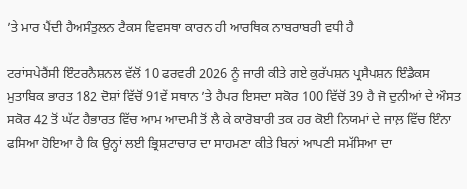’ਤੇ ਮਾਰ ਪੈਂਦੀ ਹੈਅਸੰਤੁਲਨ ਟੈਕਸ ਵਿਵਸਥਾ ਕਾਰਨ ਹੀ ਆਰਥਿਕ ਨਾਬਰਾਬਰੀ ਵਧੀ ਹੈ

ਟਰਾਂਸਪੇਰੈਂਸੀ ਇੰਟਰਨੈਸ਼ਨਲ ਵੱਲੋਂ 10 ਫਰਵਰੀ 2026 ਨੂੰ ਜਾਰੀ ਕੀਤੇ ਗਏ ਕੁਰੱਪਸ਼ਨ ਪ੍ਰਸੈਪਸ਼ਨ ਇੰਡੈਕਸ ਮੁਤਾਬਿਕ ਭਾਰਤ 182 ਦੋਸ਼ਾਂ ਵਿੱਚੋਂ 91ਵੇਂ ਸਥਾਨ ’ਤੇ ਹੈਪਰ ਇਸਦਾ ਸਕੋਰ 100 ਵਿੱਚੋਂ 39 ਹੈ ਜੋ ਦੁਨੀਆਂ ਦੇ ਔਸਤ ਸਕੋਰ 42 ਤੋਂ ਘੱਟ ਹੈਭਾਰਤ ਵਿੱਚ ਆਮ ਆਦਮੀ ਤੋਂ ਲੈ ਕੇ ਕਾਰੋਬਾਰੀ ਤਕ ਹਰ ਕੋਈ ਨਿਯਮਾਂ ਦੇ ਜਾਲ਼ ਵਿੱਚ ਇੰਨਾ ਫਸਿਆ ਹੋਇਆ ਹੈ ਕਿ ਉਨ੍ਹਾਂ ਲਈ ਭ੍ਰਿਸ਼ਟਾਚਾਰ ਦਾ ਸਾਹਮਣਾ ਕੀਤੇ ਬਿਨਾਂ ਆਪਣੀ ਸਮੱਸਿਆ ਦਾ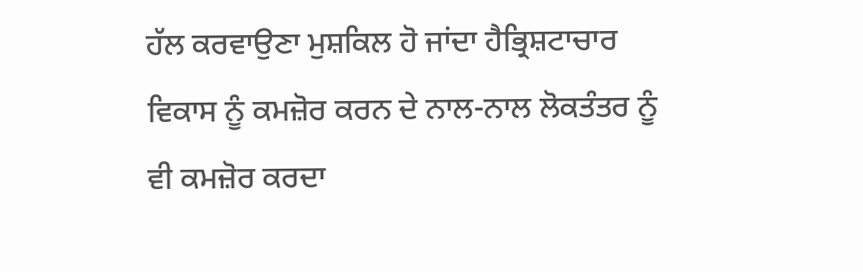ਹੱਲ ਕਰਵਾਉਣਾ ਮੁਸ਼ਕਿਲ ਹੋ ਜਾਂਦਾ ਹੈਭ੍ਰਿਸ਼ਟਾਚਾਰ ਵਿਕਾਸ ਨੂੰ ਕਮਜ਼ੋਰ ਕਰਨ ਦੇ ਨਾਲ-ਨਾਲ ਲੋਕਤੰਤਰ ਨੂੰ ਵੀ ਕਮਜ਼ੋਰ ਕਰਦਾ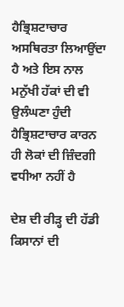ਹੈਭ੍ਰਿਸ਼ਟਾਚਾਰ ਅਸਥਿਰਤਾ ਲਿਆਉਂਦਾ ਹੈ ਅਤੇ ਇਸ ਨਾਲ ਮਨੁੱਖੀ ਹੱਕਾਂ ਦੀ ਵੀ ਉਲੰਘਣਾ ਹੁੰਦੀ ਹੈਭ੍ਰਿਸ਼ਟਾਚਾਰ ਕਾਰਨ ਹੀ ਲੋਕਾਂ ਦੀ ਜ਼ਿੰਦਗੀ ਵਧੀਆ ਨਹੀਂ ਹੈ

ਦੇਸ਼ ਦੀ ਰੀੜ੍ਹ ਦੀ ਹੱਡੀ ਕਿਸਾਨਾਂ ਦੀ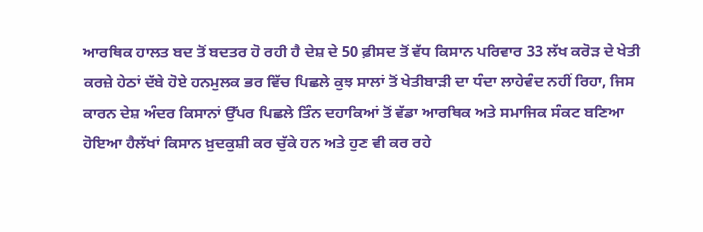ਆਰਥਿਕ ਹਾਲਤ ਬਦ ਤੋਂ ਬਦਤਰ ਹੋ ਰਹੀ ਹੈ ਦੇਸ਼ ਦੇ 50 ਫ਼ੀਸਦ ਤੋਂ ਵੱਧ ਕਿਸਾਨ ਪਰਿਵਾਰ 33 ਲੱਖ ਕਰੋੜ ਦੇ ਖੇਤੀ ਕਰਜ਼ੇ ਹੇਠਾਂ ਦੱਬੇ ਹੋਏ ਹਨਮੁਲਕ ਭਰ ਵਿੱਚ ਪਿਛਲੇ ਕੁਝ ਸਾਲਾਂ ਤੋਂ ਖੇਤੀਬਾੜੀ ਦਾ ਧੰਦਾ ਲਾਹੇਵੰਦ ਨਹੀਂ ਰਿਹਾ, ਜਿਸ ਕਾਰਨ ਦੇਸ਼ ਅੰਦਰ ਕਿਸਾਨਾਂ ਉੱਪਰ ਪਿਛਲੇ ਤਿੰਨ ਦਹਾਕਿਆਂ ਤੋਂ ਵੱਡਾ ਆਰਥਿਕ ਅਤੇ ਸਮਾਜਿਕ ਸੰਕਟ ਬਣਿਆ ਹੋਇਆ ਹੈਲੱਖਾਂ ਕਿਸਾਨ ਖ਼ੁਦਕੁਸ਼ੀ ਕਰ ਚੁੱਕੇ ਹਨ ਅਤੇ ਹੁਣ ਵੀ ਕਰ ਰਹੇ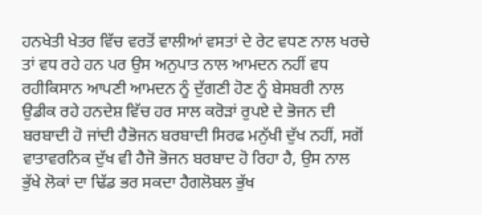ਹਨਖੇਤੀ ਖੇਤਰ ਵਿੱਚ ਵਰਤੋਂ ਵਾਲੀਆਂ ਵਸਤਾਂ ਦੇ ਰੇਟ ਵਧਣ ਨਾਲ ਖਰਚੇ ਤਾਂ ਵਧ ਰਹੇ ਹਨ ਪਰ ਉਸ ਅਨੁਪਾਤ ਨਾਲ ਆਮਦਨ ਨਹੀਂ ਵਧ ਰਹੀਕਿਸਾਨ ਆਪਣੀ ਆਮਦਨ ਨੂੰ ਦੁੱਗਣੀ ਹੋਣ ਨੂੰ ਬੇਸਬਰੀ ਨਾਲ ਉਡੀਕ ਰਹੇ ਹਨਦੇਸ਼ ਵਿੱਚ ਹਰ ਸਾਲ ਕਰੋੜਾਂ ਰੁਪਏ ਦੇ ਭੋਜਨ ਦੀ ਬਰਬਾਦੀ ਹੋ ਜਾਂਦੀ ਹੈਭੋਜਨ ਬਰਬਾਦੀ ਸਿਰਫ ਮਨੁੱਖੀ ਦੁੱਖ ਨਹੀਂ, ਸਗੋਂ ਵਾਤਾਵਰਨਿਕ ਦੁੱਖ ਵੀ ਹੈਜੋ ਭੋਜਨ ਬਰਬਾਦ ਹੋ ਰਿਹਾ ਹੈ, ਉਸ ਨਾਲ ਭੁੱਖੇ ਲੋਕਾਂ ਦਾ ਢਿੱਡ ਭਰ ਸਕਦਾ ਹੈਗਲੋਬਲ ਭੁੱਖ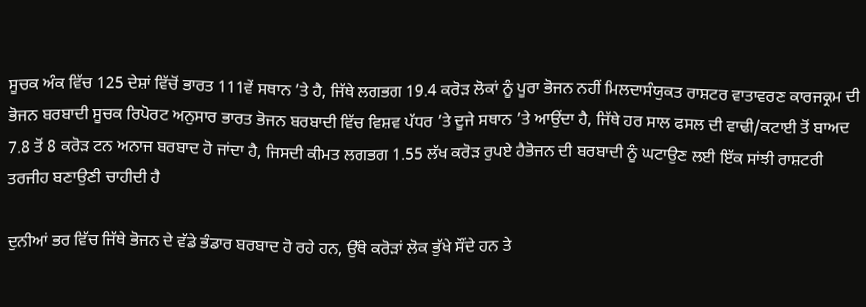ਸੂਚਕ ਅੰਕ ਵਿੱਚ 125 ਦੇਸ਼ਾਂ ਵਿੱਚੋਂ ਭਾਰਤ 111ਵੇਂ ਸਥਾਨ ’ਤੇ ਹੈ, ਜਿੱਥੇ ਲਗਭਗ 19.4 ਕਰੋੜ ਲੋਕਾਂ ਨੂੰ ਪੂਰਾ ਭੋਜਨ ਨਹੀਂ ਮਿਲਦਾਸੰਯੁਕਤ ਰਾਸ਼ਟਰ ਵਾਤਾਵਰਣ ਕਾਰਜਕ੍ਰਮ ਦੀ ਭੋਜਨ ਬਰਬਾਦੀ ਸੂਚਕ ਰਿਪੋਰਟ ਅਨੁਸਾਰ ਭਾਰਤ ਭੋਜਨ ਬਰਬਾਦੀ ਵਿੱਚ ਵਿਸ਼ਵ ਪੱਧਰ ’ਤੇ ਦੂਜੇ ਸਥਾਨ ’ਤੇ ਆਉਂਦਾ ਹੈ, ਜਿੱਥੇ ਹਰ ਸਾਲ ਫਸਲ ਦੀ ਵਾਢੀ/ਕਟਾਈ ਤੋਂ ਬਾਅਦ 7.8 ਤੋਂ 8 ਕਰੋੜ ਟਨ ਅਨਾਜ ਬਰਬਾਦ ਹੋ ਜਾਂਦਾ ਹੈ, ਜਿਸਦੀ ਕੀਮਤ ਲਗਭਗ 1.55 ਲੱਖ ਕਰੋੜ ਰੁਪਏ ਹੈਭੋਜਨ ਦੀ ਬਰਬਾਦੀ ਨੂੰ ਘਟਾਉਣ ਲਈ ਇੱਕ ਸਾਂਝੀ ਰਾਸ਼ਟਰੀ ਤਰਜੀਹ ਬਣਾਉਣੀ ਚਾਹੀਦੀ ਹੈ

ਦੁਨੀਆਂ ਭਰ ਵਿੱਚ ਜਿੱਥੇ ਭੋਜਨ ਦੇ ਵੱਡੇ ਭੰਡਾਰ ਬਰਬਾਦ ਹੋ ਰਹੇ ਹਨ, ਉੱਥੇ ਕਰੋੜਾਂ ਲੋਕ ਭੁੱਖੇ ਸੌਂਦੇ ਹਨ ਤੇ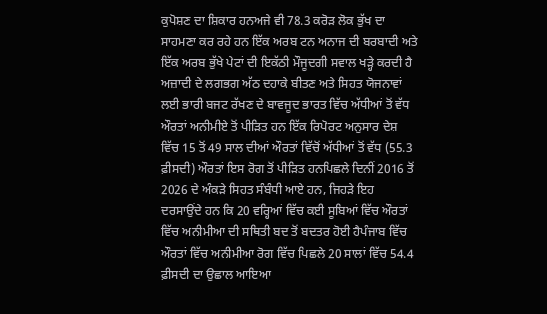ਕੁਪੋਸ਼ਣ ਦਾ ਸ਼ਿਕਾਰ ਹਨਅਜੇ ਵੀ 78.3 ਕਰੋੜ ਲੋਕ ਭੁੱਖ ਦਾ ਸਾਹਮਣਾ ਕਰ ਰਹੇ ਹਨ ਇੱਕ ਅਰਬ ਟਨ ਅਨਾਜ ਦੀ ਬਰਬਾਦੀ ਅਤੇ ਇੱਕ ਅਰਬ ਭੁੱਖੇ ਪੇਟਾਂ ਦੀ ਇਕੱਠੀ ਮੌਜੂਦਗੀ ਸਵਾਲ ਖੜ੍ਹੇ ਕਰਦੀ ਹੈ ਅਜ਼ਾਦੀ ਦੇ ਲਗਭਗ ਅੱਠ ਦਹਾਕੇ ਬੀਤਣ ਅਤੇ ਸਿਹਤ ਯੋਜਨਾਵਾਂ ਲਈ ਭਾਰੀ ਬਜਟ ਰੱਖਣ ਦੇ ਬਾਵਜੂਦ ਭਾਰਤ ਵਿੱਚ ਅੱਧੀਆਂ ਤੋਂ ਵੱਧ ਔਰਤਾਂ ਅਨੀਮੀਏ ਤੋਂ ਪੀੜਿਤ ਹਨ ਇੱਕ ਰਿਪੋਰਟ ਅਨੁਸਾਰ ਦੇਸ਼ ਵਿੱਚ 15 ਤੋਂ 49 ਸਾਲ ਦੀਆਂ ਔਰਤਾਂ ਵਿੱਚੋਂ ਅੱਧੀਆਂ ਤੋਂ ਵੱਧ (55.3 ਫ਼ੀਸਦੀ) ਔਰਤਾਂ ਇਸ ਰੋਗ ਤੋਂ ਪੀੜਿਤ ਹਨਪਿਛਲੇ ਦਿਨੀਂ 2016 ਤੋਂ 2026 ਦੇ ਅੰਕੜੇ ਸਿਹਤ ਸੰਬੰਧੀ ਆਏ ਹਨ, ਜਿਹੜੇ ਇਹ ਦਰਸਾਉਂਦੇ ਹਨ ਕਿ 20 ਵਰ੍ਹਿਆਂ ਵਿੱਚ ਕਈ ਸੂਬਿਆਂ ਵਿੱਚ ਔਰਤਾਂ ਵਿੱਚ ਅਨੀਮੀਆ ਦੀ ਸਥਿਤੀ ਬਦ ਤੋਂ ਬਦਤਰ ਹੋਈ ਹੈਪੰਜਾਬ ਵਿੱਚ ਔਰਤਾਂ ਵਿੱਚ ਅਨੀਮੀਆ ਰੋਗ ਵਿੱਚ ਪਿਛਲੇ 20 ਸਾਲਾਂ ਵਿੱਚ 54.4 ਫ਼ੀਸਦੀ ਦਾ ਉਛਾਲ ਆਇਆ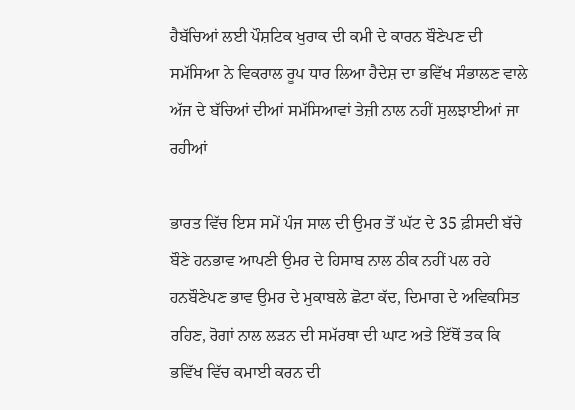ਹੈਬੱਚਿਆਂ ਲਈ ਪੌਸ਼ਟਿਕ ਖੁਰਾਕ ਦੀ ਕਮੀ ਦੇ ਕਾਰਨ ਬੌਣੇਪਣ ਦੀ ਸਮੱਸਿਆ ਨੇ ਵਿਕਰਾਲ ਰੂਪ ਧਾਰ ਲਿਆ ਹੈਦੇਸ਼ ਦਾ ਭਵਿੱਖ ਸੰਭਾਲਣ ਵਾਲੇ ਅੱਜ ਦੇ ਬੱਚਿਆਂ ਦੀਆਂ ਸਮੱਸਿਆਵਾਂ ਤੇਜ਼ੀ ਨਾਲ ਨਹੀਂ ਸੁਲਝਾਈਆਂ ਜਾ ਰਹੀਆਂ

ਭਾਰਤ ਵਿੱਚ ਇਸ ਸਮੇਂ ਪੰਜ ਸਾਲ ਦੀ ਉਮਰ ਤੋਂ ਘੱਟ ਦੇ 35 ਫ਼ੀਸਦੀ ਬੱਚੇ ਬੌਣੇ ਹਨਭਾਵ ਆਪਣੀ ਉਮਰ ਦੇ ਹਿਸਾਬ ਨਾਲ ਠੀਕ ਨਹੀਂ ਪਲ ਰਹੇ ਹਨਬੌਣੇਪਣ ਭਾਵ ਉਮਰ ਦੇ ਮੁਕਾਬਲੇ ਛੋਟਾ ਕੱਦ, ਦਿਮਾਗ ਦੇ ਅਵਿਕਸਿਤ ਰਹਿਣ, ਰੋਗਾਂ ਨਾਲ ਲੜਨ ਦੀ ਸਮੱਰਥਾ ਦੀ ਘਾਟ ਅਤੇ ਇੱਥੋਂ ਤਕ ਕਿ ਭਵਿੱਖ ਵਿੱਚ ਕਮਾਈ ਕਰਨ ਦੀ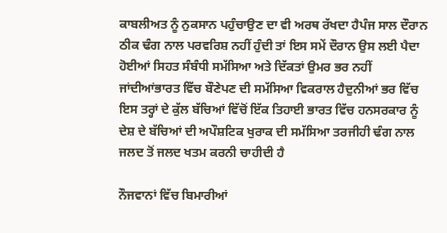ਕਾਬਲੀਅਤ ਨੂੰ ਨੁਕਸਾਨ ਪਹੁੰਚਾਉਣ ਦਾ ਵੀ ਅਰਥ ਰੱਖਦਾ ਹੈਪੰਜ ਸਾਲ ਦੌਰਾਨ ਠੀਕ ਢੰਗ ਨਾਲ ਪਰਵਰਿਸ਼ ਨਹੀਂ ਹੁੰਦੀ ਤਾਂ ਇਸ ਸਮੇਂ ਦੌਰਾਨ ਉਸ ਲਈ ਪੈਦਾ ਹੋਈਆਂ ਸਿਹਤ ਸੰਬੰਧੀ ਸਮੱਸਿਆ ਅਤੇ ਦਿੱਕਤਾਂ ਉਮਰ ਭਰ ਨਹੀਂ ਜਾਂਦੀਆਂਭਾਰਤ ਵਿੱਚ ਬੌਣੇਪਣ ਦੀ ਸਮੱਸਿਆ ਵਿਕਰਾਲ ਹੈਦੁਨੀਆਂ ਭਰ ਵਿੱਚ ਇਸ ਤਰ੍ਹਾਂ ਦੇ ਕੁੱਲ ਬੱਚਿਆਂ ਵਿੱਚੋਂ ਇੱਕ ਤਿਹਾਈ ਭਾਰਤ ਵਿੱਚ ਹਨਸਰਕਾਰ ਨੂੰ ਦੇਸ਼ ਦੇ ਬੱਚਿਆਂ ਦੀ ਅਪੌਸ਼ਟਿਕ ਖੁਰਾਕ ਦੀ ਸਮੱਸਿਆ ਤਰਜੀਹੀ ਢੰਗ ਨਾਲ ਜਲਦ ਤੋਂ ਜਲਦ ਖਤਮ ਕਰਨੀ ਚਾਹੀਦੀ ਹੈ

ਨੌਜਵਾਨਾਂ ਵਿੱਚ ਬਿਮਾਰੀਆਂ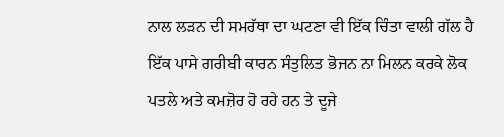ਨਾਲ ਲੜਨ ਦੀ ਸਮਰੱਥਾ ਦਾ ਘਟਣਾ ਵੀ ਇੱਕ ਚਿੰਤਾ ਵਾਲੀ ਗੱਲ ਹੈ ਇੱਕ ਪਾਸੇ ਗਰੀਬੀ ਕਾਰਨ ਸੰਤੁਲਿਤ ਭੋਜਨ ਨਾ ਮਿਲਨ ਕਰਕੇ ਲੋਕ ਪਤਲੇ ਅਤੇ ਕਮਜ਼ੋਰ ਹੋ ਰਹੇ ਹਨ ਤੇ ਦੂਜੇ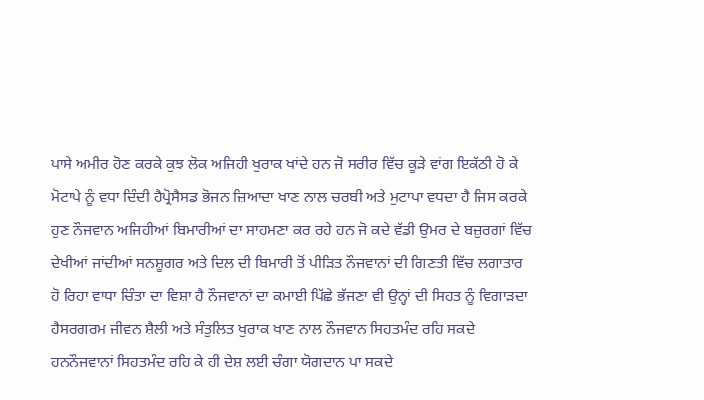ਪਾਸੇ ਅਮੀਰ ਹੋਣ ਕਰਕੇ ਕੁਝ ਲੋਕ ਅਜਿਹੀ ਖੁਰਾਕ ਖਾਂਦੇ ਹਨ ਜੋ ਸਰੀਰ ਵਿੱਚ ਕੂੜੇ ਵਾਂਗ ਇਕੱਠੀ ਹੋ ਕੇ ਮੋਟਾਪੇ ਨੂੰ ਵਧਾ ਦਿੰਦੀ ਹੈਪ੍ਰੋਸੈਸਡ ਭੋਜਨ ਜ਼ਿਆਦਾ ਖਾਣ ਨਾਲ ਚਰਬੀ ਅਤੇ ਮੁਟਾਪਾ ਵਧਦਾ ਹੈ ਜਿਸ ਕਰਕੇ ਹੁਣ ਨੌਜਵਾਨ ਅਜਿਹੀਆਂ ਬਿਮਾਰੀਆਂ ਦਾ ਸਾਹਮਣਾ ਕਰ ਰਹੇ ਹਨ ਜੋ ਕਦੇ ਵੱਡੀ ਉਮਰ ਦੇ ਬਜ਼ੁਰਗਾਂ ਵਿੱਚ ਦੇਖੀਆਂ ਜਾਂਦੀਆਂ ਸਨਸ਼ੂਗਰ ਅਤੇ ਦਿਲ ਦੀ ਬਿਮਾਰੀ ਤੋਂ ਪੀੜਿਤ ਨੌਜਵਾਨਾਂ ਦੀ ਗਿਣਤੀ ਵਿੱਚ ਲਗਾਤਾਰ ਹੋ ਰਿਹਾ ਵਾਧਾ ਚਿੰਤਾ ਦਾ ਵਿਸ਼ਾ ਹੈ ਨੌਜਵਾਨਾਂ ਦਾ ਕਮਾਈ ਪਿੱਛੇ ਭੱਜਣਾ ਵੀ ਉਨ੍ਹਾਂ ਦੀ ਸਿਹਤ ਨੂੰ ਵਿਗਾੜਦਾ ਹੈਸਰਗਰਮ ਜੀਵਨ ਸ਼ੈਲੀ ਅਤੇ ਸੰਤੁਲਿਤ ਖੁਰਾਕ ਖਾਣ ਨਾਲ ਨੌਜਵਾਨ ਸਿਹਤਮੰਦ ਰਹਿ ਸਕਦੇ ਹਨਨੌਜਵਾਨਾਂ ਸਿਹਤਮੰਦ ਰਹਿ ਕੇ ਹੀ ਦੇਸ਼ ਲਈ ਚੰਗਾ ਯੋਗਦਾਨ ਪਾ ਸਕਦੇ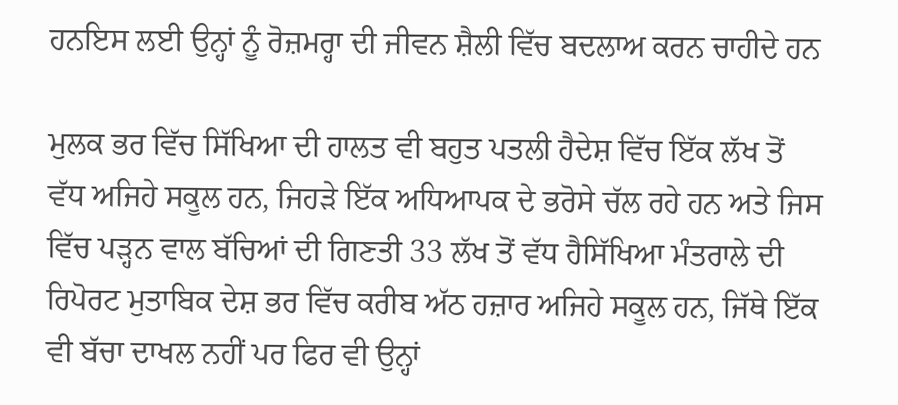ਹਨਇਸ ਲਈ ਉਨ੍ਹਾਂ ਨੂੰ ਰੋਜ਼ਮਰ੍ਹਾ ਦੀ ਜੀਵਨ ਸ਼ੈਲੀ ਵਿੱਚ ਬਦਲਾਅ ਕਰਨ ਚਾਹੀਦੇ ਹਨ

ਮੁਲਕ ਭਰ ਵਿੱਚ ਸਿੱਖਿਆ ਦੀ ਹਾਲਤ ਵੀ ਬਹੁਤ ਪਤਲੀ ਹੈਦੇਸ਼ ਵਿੱਚ ਇੱਕ ਲੱਖ ਤੋਂ ਵੱਧ ਅਜਿਹੇ ਸਕੂਲ ਹਨ, ਜਿਹੜੇ ਇੱਕ ਅਧਿਆਪਕ ਦੇ ਭਰੋਸੇ ਚੱਲ ਰਹੇ ਹਨ ਅਤੇ ਜਿਸ ਵਿੱਚ ਪੜ੍ਹਨ ਵਾਲ ਬੱਚਿਆਂ ਦੀ ਗਿਣਤੀ 33 ਲੱਖ ਤੋਂ ਵੱਧ ਹੈਸਿੱਖਿਆ ਮੰਤਰਾਲੇ ਦੀ ਰਿਪੋਰਟ ਮੁਤਾਬਿਕ ਦੇਸ਼ ਭਰ ਵਿੱਚ ਕਰੀਬ ਅੱਠ ਹਜ਼ਾਰ ਅਜਿਹੇ ਸਕੂਲ ਹਨ, ਜਿੱਥੇ ਇੱਕ ਵੀ ਬੱਚਾ ਦਾਖਲ ਨਹੀਂ ਪਰ ਫਿਰ ਵੀ ਉਨ੍ਹਾਂ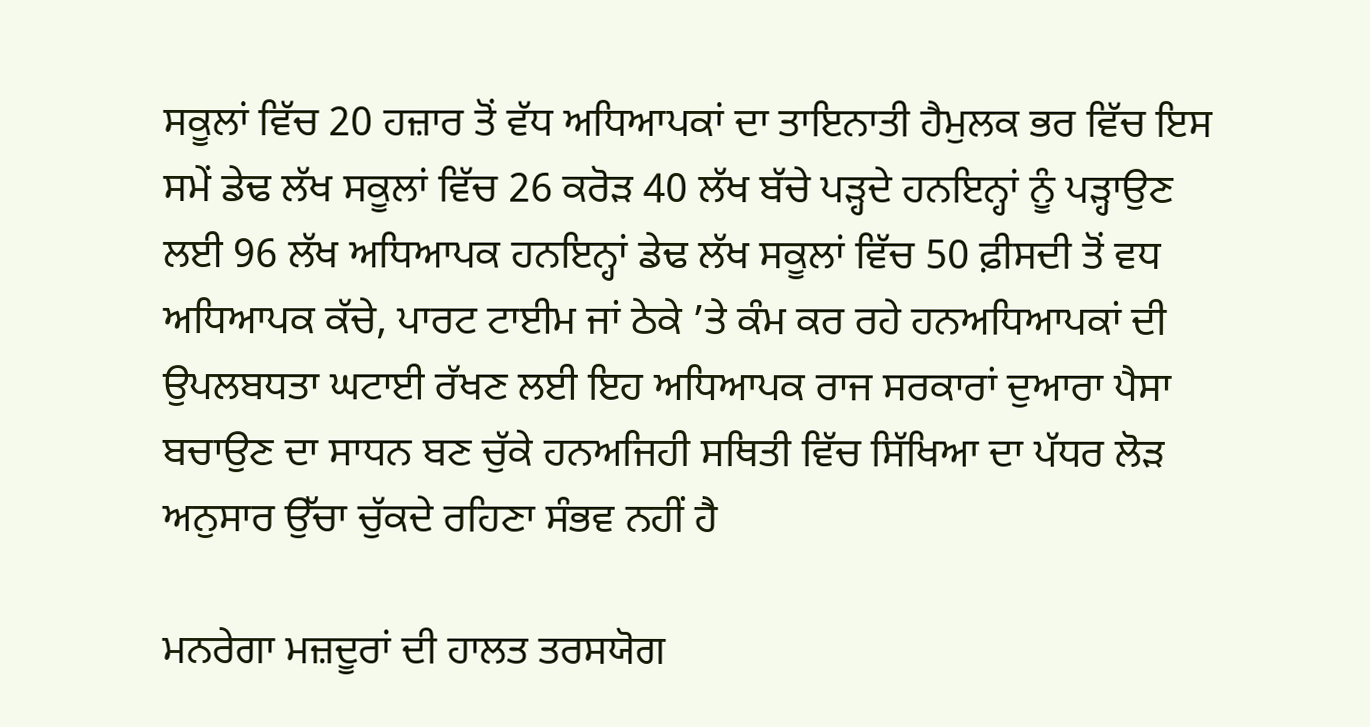ਸਕੂਲਾਂ ਵਿੱਚ 20 ਹਜ਼ਾਰ ਤੋਂ ਵੱਧ ਅਧਿਆਪਕਾਂ ਦਾ ਤਾਇਨਾਤੀ ਹੈਮੁਲਕ ਭਰ ਵਿੱਚ ਇਸ ਸਮੇਂ ਡੇਢ ਲੱਖ ਸਕੂਲਾਂ ਵਿੱਚ 26 ਕਰੋੜ 40 ਲੱਖ ਬੱਚੇ ਪੜ੍ਹਦੇ ਹਨਇਨ੍ਹਾਂ ਨੂੰ ਪੜ੍ਹਾਉਣ ਲਈ 96 ਲੱਖ ਅਧਿਆਪਕ ਹਨਇਨ੍ਹਾਂ ਡੇਢ ਲੱਖ ਸਕੂਲਾਂ ਵਿੱਚ 50 ਫ਼ੀਸਦੀ ਤੋਂ ਵਧ ਅਧਿਆਪਕ ਕੱਚੇ, ਪਾਰਟ ਟਾਈਮ ਜਾਂ ਠੇਕੇ ’ਤੇ ਕੰਮ ਕਰ ਰਹੇ ਹਨਅਧਿਆਪਕਾਂ ਦੀ ਉਪਲਬਧਤਾ ਘਟਾਈ ਰੱਖਣ ਲਈ ਇਹ ਅਧਿਆਪਕ ਰਾਜ ਸਰਕਾਰਾਂ ਦੁਆਰਾ ਪੈਸਾ ਬਚਾਉਣ ਦਾ ਸਾਧਨ ਬਣ ਚੁੱਕੇ ਹਨਅਜਿਹੀ ਸਥਿਤੀ ਵਿੱਚ ਸਿੱਖਿਆ ਦਾ ਪੱਧਰ ਲੋੜ ਅਨੁਸਾਰ ਉੱਚਾ ਚੁੱਕਦੇ ਰਹਿਣਾ ਸੰਭਵ ਨਹੀਂ ਹੈ

ਮਨਰੇਗਾ ਮਜ਼ਦੂਰਾਂ ਦੀ ਹਾਲਤ ਤਰਸਯੋਗ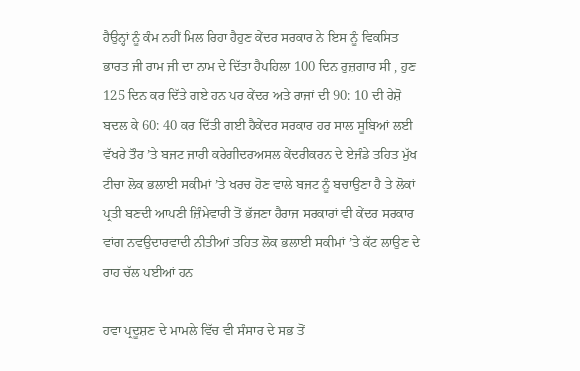ਹੈਉਨ੍ਹਾਂ ਨੂੰ ਕੰਮ ਨਹੀਂ ਮਿਲ ਰਿਹਾ ਹੈਹੁਣ ਕੇਂਦਰ ਸਰਕਾਰ ਨੇ ਇਸ ਨੂੰ ਵਿਕਸਿਤ ਭਾਰਤ ਜੀ ਰਾਮ ਜੀ ਦਾ ਨਾਮ ਦੇ ਦਿੱਤਾ ਹੈਪਹਿਲਾ 100 ਦਿਨ ਰੁਜ਼ਗਾਰ ਸੀ , ਹੁਣ 125 ਦਿਨ ਕਰ ਦਿੱਤੇ ਗਏ ਹਨ ਪਰ ਕੇਂਦਰ ਅਤੇ ਰਾਜਾਂ ਦੀ 90: 10 ਦੀ ਰੇਸ਼ੋ ਬਦਲ ਕੇ 60: 40 ਕਰ ਦਿੱਤੀ ਗਈ ਹੈਕੇਂਦਰ ਸਰਕਾਰ ਹਰ ਸਾਲ ਸੂਬਿਆਂ ਲਈ ਵੱਖਰੇ ਤੌਰ ’ਤੇ ਬਜਟ ਜਾਰੀ ਕਰੇਗੀਦਰਅਸਲ ਕੇਂਦਰੀਕਰਨ ਦੇ ਏਜੰਡੇ ਤਹਿਤ ਮੁੱਖ ਟੀਚਾ ਲੋਕ ਭਲਾਈ ਸਕੀਮਾਂ ’ਤੇ ਖਰਚ ਹੋਣ ਵਾਲੇ ਬਜਟ ਨੂੰ ਬਚਾਉਣਾ ਹੈ ਤੇ ਲੋਕਾਂ ਪ੍ਰਤੀ ਬਣਦੀ ਆਪਣੀ ਜ਼ਿੰਮੇਵਾਰੀ ਤੋਂ ਭੱਜਣਾ ਹੈਰਾਜ ਸਰਕਾਰਾਂ ਵੀ ਕੇਂਦਰ ਸਰਕਾਰ ਵਾਂਗ ਨਵਉਦਾਰਵਾਦੀ ਨੀਤੀਆਂ ਤਹਿਤ ਲੋਕ ਭਲਾਈ ਸਕੀਮਾਂ ’ਤੇ ਕੱਟ ਲਾਉਣ ਦੇ ਰਾਹ ਚੱਲ ਪਈਆਂ ਹਨ

ਹਵਾ ਪ੍ਰਦੂਸ਼ਣ ਦੇ ਮਾਮਲੇ ਵਿੱਚ ਵੀ ਸੰਸਾਰ ਦੇ ਸਭ ਤੋਂ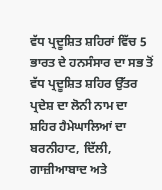ਵੱਧ ਪ੍ਰਦੂਸ਼ਿਤ ਸ਼ਹਿਰਾਂ ਵਿੱਚ 5 ਭਾਰਤ ਦੇ ਹਨਸੰਸਾਰ ਦਾ ਸਭ ਤੋਂ ਵੱਧ ਪ੍ਰਦੂਸ਼ਿਤ ਸ਼ਹਿਰ ਉੱਤਰ ਪ੍ਰਦੇਸ਼ ਦਾ ਲੋਨੀ ਨਾਮ ਦਾ ਸ਼ਹਿਰ ਹੈਮੇਘਾਲਿਆਂ ਦਾ ਬਰਨੀਹਾਟ, ਦਿੱਲੀ, ਗਾਜ਼ੀਆਬਾਦ ਅਤੇ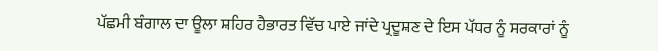ਪੱਛਮੀ ਬੰਗਾਲ ਦਾ ਊਲਾ ਸ਼ਹਿਰ ਹੈਭਾਰਤ ਵਿੱਚ ਪਾਏ ਜਾਂਦੇ ਪ੍ਰਦੂਸ਼ਣ ਦੇ ਇਸ ਪੱਧਰ ਨੂੰ ਸਰਕਾਰਾਂ ਨੂੰ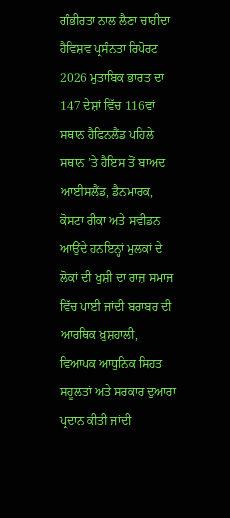ਗੰਭੀਰਤਾ ਨਾਲ ਲੈਣਾ ਚਾਹੀਦਾ ਹੈਵਿਸ਼ਵ ਪ੍ਰਸੰਨਤਾ ਰਿਪੋਰਟ 2026 ਮੁਤਾਬਿਕ ਭਾਰਤ ਦਾ 147 ਦੇਸ਼ਾਂ ਵਿੱਚ 116ਵਾਂ ਸਥਾਨ ਹੈਫਿਨਲੈਂਡ ਪਹਿਲੇ ਸਥਾਨ ’ਤੇ ਹੈਇਸ ਤੋਂ ਬਾਅਦ ਆਈਸਲੈਂਡ, ਡੈਨਮਾਰਕ, ਕੋਸਟਾ ਰੀਕਾ ਅਤੇ ਸਵੀਡਨ ਆਉਂਦੇ ਹਨਇਨ੍ਹਾਂ ਮੁਲਕਾਂ ਦੇ ਲੋਕਾਂ ਦੀ ਖੁਸ਼ੀ ਦਾ ਰਾਜ਼ ਸਮਾਜ ਵਿੱਚ ਪਾਈ ਜਾਂਦੀ ਬਰਾਬਰ ਦੀ ਆਰਥਿਕ ਖ਼ੁਸ਼ਹਾਲੀ, ਵਿਆਪਕ ਆਧੁਨਿਕ ਸਿਹਤ ਸਹੂਲਤਾਂ ਅਤੇ ਸਰਕਾਰ ਦੁਆਰਾ ਪ੍ਰਦਾਨ ਕੀਤੀ ਜਾਂਦੀ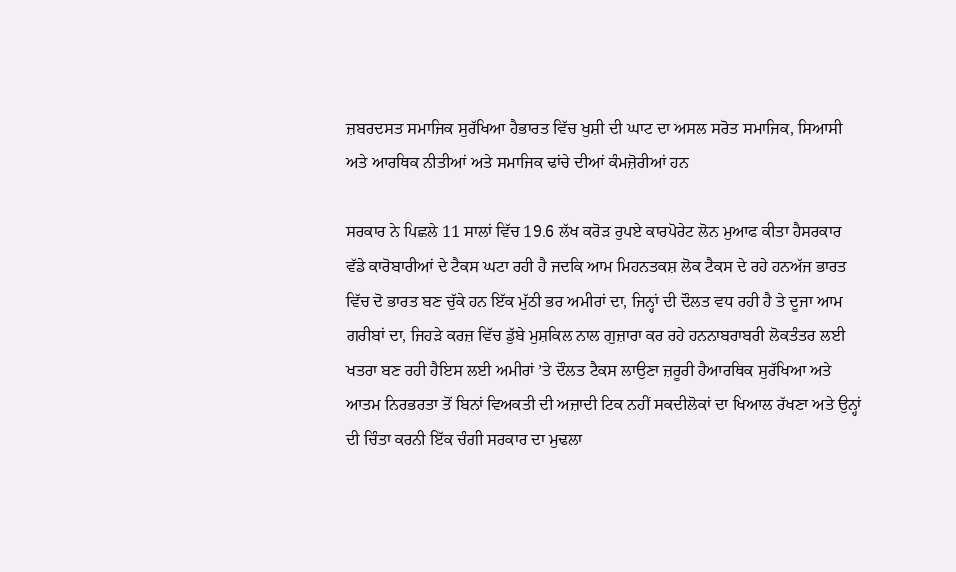ਜ਼ਬਰਦਸਤ ਸਮਾਜਿਕ ਸੁਰੱਖਿਆ ਹੈਭਾਰਤ ਵਿੱਚ ਖੁਸ਼ੀ ਦੀ ਘਾਟ ਦਾ ਅਸਲ ਸਰੋਤ ਸਮਾਜਿਕ, ਸਿਆਸੀ ਅਤੇ ਆਰਥਿਕ ਨੀਤੀਆਂ ਅਤੇ ਸਮਾਜਿਕ ਢਾਂਚੇ ਦੀਆਂ ਕੰਮਜ਼ੋਰੀਆਂ ਹਨ

ਸਰਕਾਰ ਨੇ ਪਿਛਲੇ 11 ਸਾਲਾਂ ਵਿੱਚ 19.6 ਲੱਖ ਕਰੋੜ ਰੁਪਏ ਕਾਰਪੋਰੇਟ ਲੋਨ ਮੁਆਫ ਕੀਤਾ ਹੈਸਰਕਾਰ ਵੱਡੇ ਕਾਰੋਬਾਰੀਆਂ ਦੇ ਟੈਕਸ ਘਟਾ ਰਹੀ ਹੈ ਜਦਕਿ ਆਮ ਮਿਹਨਤਕਸ਼ ਲੋਕ ਟੈਕਸ ਦੇ ਰਹੇ ਹਨਅੱਜ ਭਾਰਤ ਵਿੱਚ ਦੋ ਭਾਰਤ ਬਣ ਚੁੱਕੇ ਹਨ ਇੱਕ ਮੁੱਠੀ ਭਰ ਅਮੀਰਾਂ ਦਾ, ਜਿਨ੍ਹਾਂ ਦੀ ਦੌਲਤ ਵਧ ਰਹੀ ਹੈ ਤੇ ਦੂਜਾ ਆਮ ਗਰੀਬਾਂ ਦਾ, ਜਿਹੜੇ ਕਰਜ਼ ਵਿੱਚ ਡੁੱਬੇ ਮੁਸ਼ਕਿਲ ਨਾਲ ਗੁਜ਼ਾਰਾ ਕਰ ਰਹੇ ਹਨਨਾਬਰਾਬਰੀ ਲੋਕਤੰਤਰ ਲਈ ਖਤਰਾ ਬਣ ਰਹੀ ਹੈਇਸ ਲਈ ਅਮੀਰਾਂ ’ਤੇ ਦੌਲਤ ਟੈਕਸ ਲਾਉਣਾ ਜ਼ਰੂਰੀ ਹੈਆਰਥਿਕ ਸੁਰੱਖਿਆ ਅਤੇ ਆਤਮ ਨਿਰਭਰਤਾ ਤੋਂ ਬਿਨਾਂ ਵਿਅਕਤੀ ਦੀ ਅਜ਼ਾਦੀ ਟਿਕ ਨਹੀਂ ਸਕਦੀਲੋਕਾਂ ਦਾ ਖਿਆਲ ਰੱਖਣਾ ਅਤੇ ਉਨ੍ਹਾਂ ਦੀ ਚਿੰਤਾ ਕਰਨੀ ਇੱਕ ਚੰਗੀ ਸਰਕਾਰ ਦਾ ਮੁਢਲਾ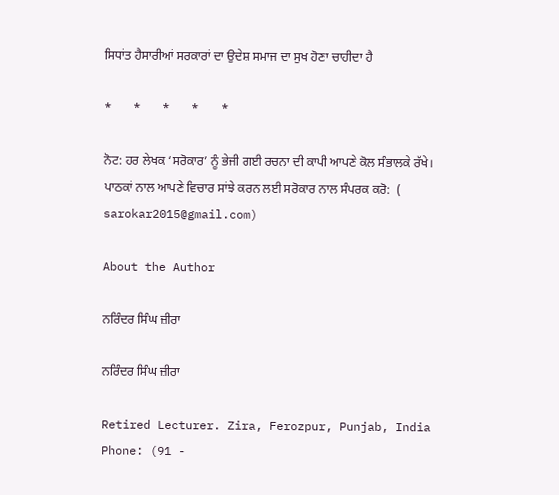ਸਿਧਾਂਤ ਹੈਸਾਰੀਆਂ ਸਰਕਾਰਾਂ ਦਾ ਉਦੇਸ਼ ਸਮਾਜ ਦਾ ਸੁਖ ਹੋਣਾ ਚਾਹੀਦਾ ਹੈ

*       *       *       *       *

ਨੋਟ: ਹਰ ਲੇਖਕ ‘ਸਰੋਕਾਰ’ ਨੂੰ ਭੇਜੀ ਗਈ ਰਚਨਾ ਦੀ ਕਾਪੀ ਆਪਣੇ ਕੋਲ ਸੰਭਾਲਕੇ ਰੱਖੇ।
ਪਾਠਕਾਂ ਨਾਲ ਆਪਣੇ ਵਿਚਾਰ ਸਾਂਝੇ ਕਰਨ ਲਈ ਸਰੋਕਾਰ ਨਾਲ ਸੰਪਰਕ ਕਰੋ:  (
sarokar2015@gmail.com)

About the Author

ਨਰਿੰਦਰ ਸਿੰਘ ਜ਼ੀਰਾ

ਨਰਿੰਦਰ ਸਿੰਘ ਜ਼ੀਰਾ

Retired Lecturer. Zira, Ferozpur, Punjab, India
Phone: (91 -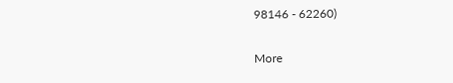98146 - 62260)

More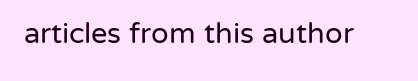articles from this author